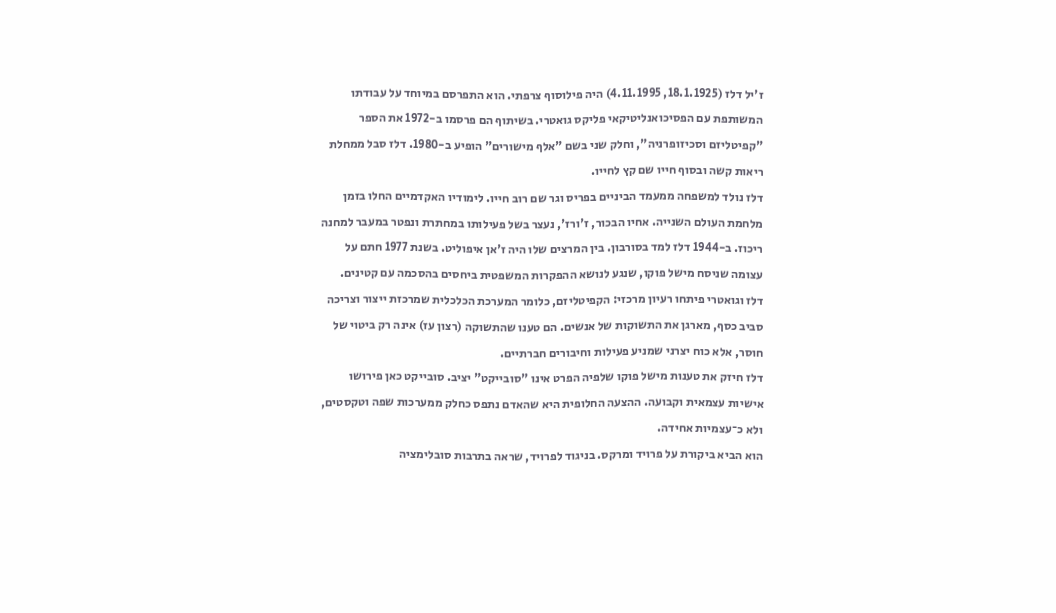ז'יל דלז (18.1.1925, 4.11.1995) היה פילוסוף צרפתי. הוא התפרסם במיוחד על עבודתו המשותפת עם הפסיכואנליטיקאי פליקס גואטרי. בשיתוף הם פרסמו ב-1972 את הספר "קפיטליזם וסכיזופרניה", וחלק שני בשם "אלף מישורים" הופיע ב-1980. דלז סבל ממחלת ריאות קשה ובסוף חייו שם קץ לחייו.
דלז נולד למשפחה ממעמד הביניים בפריס וגר שם רוב חייו. לימודיו האקדמיים החלו בזמן מלחמת העולם השנייה. אחיו הבכור, ז'ורז', נעצר בשל פעילותו במחתרת ונפטר במעבר למחנה ריכוז. ב-1944 דלז למד בסורבון. בין המרצים שלו היה ז'אן איפוליט. בשנת 1977 חתם על עצומה שניסח מישל פוקו, שנגע לנושא ההפקרות המשפטית ביחסים בהסכמה עם קטינים.
דלז וגואטרי פיתחו רעיון מרכזי: הקפיטליזם, כלומר המערכת הכלכלית שמרכזת ייצור וצריכה סביב כסף, מארגן את התשוקות של אנשים. הם טענו שהתשוקה (רצון עז) אינה רק ביטוי של חוסר, אלא כוח יצרני שמניע פעילות וחיבורים חברתיים.
דלז חיזק את טענות מישל פוקו שלפיה הפרט אינו "סובייקט" יציב. סובייקט כאן פירושו אישיות עצמאית וקבועה. ההצעה החלופית היא שהאדם נתפס כחלק ממערכות שפה וטקסטים, ולא כ־עצמיות אחידה.
הוא הביא ביקורת על פרויד ומרקס. בניגוד לפרויד, שראה בתרבות סובלימציה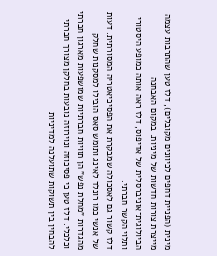מינית (הפניית דחפים לכיוונים מקובלים), דלז טען שהתרבות עצמה מייצרת צורות חדשות של מיניות. במקום האבחנה הביולוגית־אוניברסלית של אדיפוס, דלז ראה אותה כמופע היסטורי ותלוי הקשר חברתי.
דלז קשור גם לאסכולה שמבקרת את הפסיכיאטריה המסורתית. דעות של אנשי כמו רונלד לאינג ותומש סאס הובילו למסקנות שחלק מהגדרות "מחלת נפש" הן תוויות חברתיות שמושפעות מארגון חברתי וכלכלי. דלז טען כי פסיכוזה ונוירוזה נובעות בחלקן מצורך חברתי להבחין בין תשוקות שתועלנה למדיניות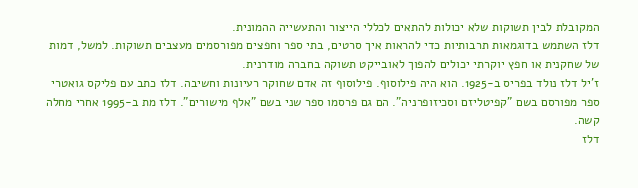המקובלת לבין תשוקות שלא יכולות להתאים לכללי הייצור והתעשייה ההמונית.
דלז השתמש בדוגמאות תרבותיות כדי להראות איך סרטים, בתי ספר וחפצים מפורסמים מעצבים תשוקות. למשל, דמות של שחקנית או חפץ יוקרתי יכולים להפוך לאובייקט תשוקה בחברה מודרנית.
ז'יל דלז נולד בפריס ב-1925. הוא היה פילוסוף. פילוסוף זה אדם שחוקר רעיונות וחשיבה. דלז כתב עם פליקס גואטרי ספר מפורסם בשם "קפיטליזם וסכיזופרניה". הם גם פרסמו ספר שני בשם "אלף מישורים". דלז מת ב-1995 אחרי מחלה קשה.
דלז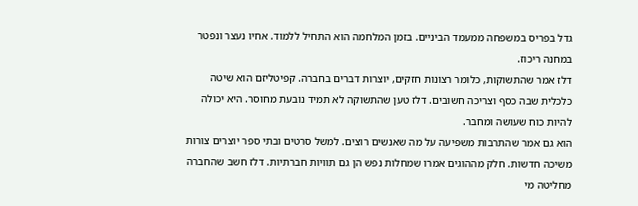גדל בפריס במשפחה ממעמד הביניים. בזמן המלחמה הוא התחיל ללמוד. אחיו נעצר ונפטר במחנה ריכוז.
דלז אמר שהתשוקות, כלומר רצונות חזקים, יוצרות דברים בחברה. קפיטליזם הוא שיטה כלכלית שבה כסף וצריכה חשובים. דלז טען שהתשוקה לא תמיד נובעת מחוסר. היא יכולה להיות כוח שעושה ומחבר.
הוא גם אמר שהתרבות משפיעה על מה שאנשים רוצים. למשל סרטים ובתי ספר יוצרים צורות משיכה חדשות. חלק מההוגים אמרו שמחלות נפש הן גם תוויות חברתיות. דלז חשב שהחברה מחליטה מי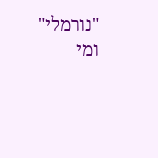"נורמלי" ומי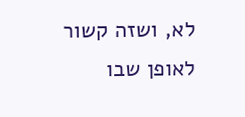לא, ושזה קשור לאופן שבו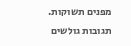מפנים תשוקות.
תגובות גולשים